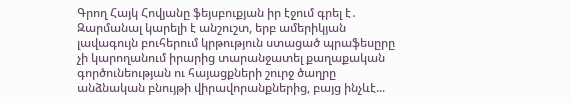Գրող Հայկ Հովյանը ֆեյսբուքյան իր էջում գրել է․
Զարմանալ կարելի է անշուշտ, երբ ամերիկյան լավագույն բուհերում կրթություն ստացած պրաֆեսըրը չի կարողանում իրարից տարանջատել քաղաքական գործունեության ու հայացքների շուրջ ծաղրը անձնական բնույթի վիրավորանքներից, բայց ինչևէ...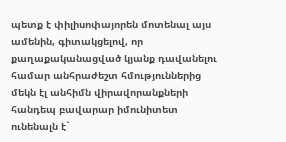պետք է փիլիսոփայորեն մոտենալ այս ամենին, գիտակցելով, որ քաղաքականացված կյանք դավանելու համար անհրաժեշտ հմություններից մեկն էլ անհիմն վիրավորանքների հանդեպ բավարար իմունիտետ ունենալն է`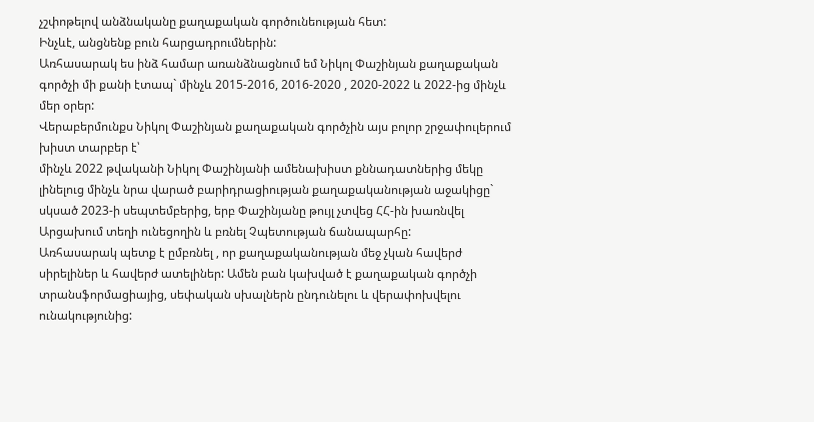չշփոթելով անձնականը քաղաքական գործունեության հետ:
Ինչևէ, անցնենք բուն հարցադրումներին:
Առհասարակ ես ինձ համար առանձնացնում եմ Նիկոլ Փաշինյան քաղաքական գործչի մի քանի էտապ` մինչև 2015-2016, 2016-2020 , 2020-2022 և 2022-ից մինչև մեր օրեր:
Վերաբերմունքս Նիկոլ Փաշինյան քաղաքական գործչին այս բոլոր շրջափուլերում խիստ տարբեր է՝
մինչև 2022 թվականի Նիկոլ Փաշինյանի ամենախիստ քննադատներից մեկը լինելուց մինչև նրա վարած բարիդրացիության քաղաքականության աջակիցը` սկսած 2023-ի սեպտեմբերից, երբ Փաշինյանը թույլ չտվեց ՀՀ-ին խառնվել Արցախում տեղի ունեցողին և բռնել Չպետության ճանապարհը:
Առհասարակ պետք է ըմբռնել , որ քաղաքականության մեջ չկան հավերժ սիրելիներ և հավերժ ատելիներ: Ամեն բան կախված է քաղաքական գործչի տրանսֆորմացիայից, սեփական սխալներն ընդունելու և վերափոխվելու ունակությունից: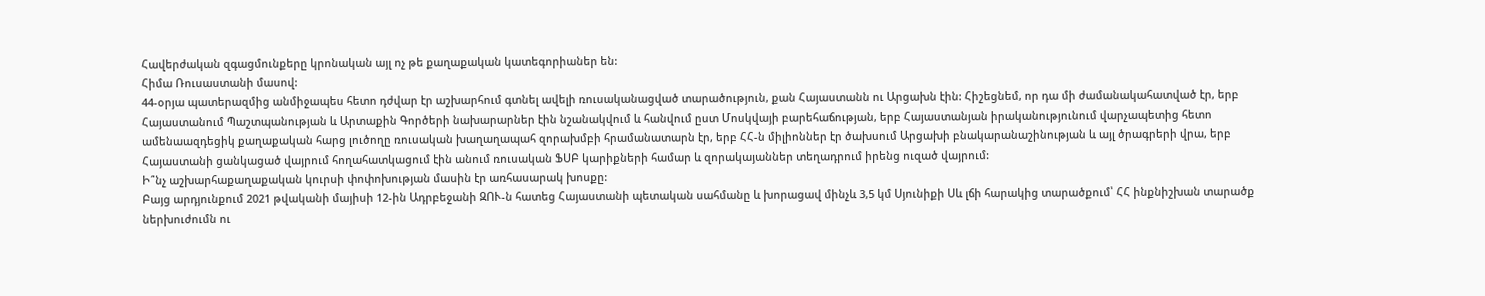Հավերժական զգացմունքերը կրոնական այլ ոչ թե քաղաքական կատեգորիաներ են:
Հիմա Ռուսաստանի մասով:
44-օրյա պատերազմից անմիջապես հետո դժվար էր աշխարհում գտնել ավելի ռուսականացված տարածություն, քան Հայաստանն ու Արցախն էին: Հիշեցնեմ, որ դա մի ժամանակահատված էր, երբ Հայաստանում Պաշտպանության և Արտաքին Գործերի նախարարներ էին նշանակվում և հանվում ըստ Մոսկվայի բարեհաճության, երբ Հայաստանյան իրականությունում վարչապետից հետո ամենաազդեցիկ քաղաքական հարց լուծողը ռուսական խաղաղապահ զորախմբի հրամանատարն էր, երբ ՀՀ-ն միլիոններ էր ծախսում Արցախի բնակարանաշինության և այլ ծրագրերի վրա, երբ Հայաստանի ցանկացած վայրում հողահատկացում էին անում ռուսական ՖՍԲ կարիքների համար և զորակայաններ տեղադրում իրենց ուզած վայրում:
Ի՞նչ աշխարհաքաղաքական կուրսի փոփոխության մասին էր առհասարակ խոսքը:
Բայց արդյունքում 2021 թվականի մայիսի 12-ին Ադրբեջանի ԶՈՒ-ն հատեց Հայաստանի պետական սահմանը և խորացավ մինչև 3,5 կմ Սյունիքի Սև լճի հարակից տարածքում՝ ՀՀ ինքնիշխան տարածք ներխուժումն ու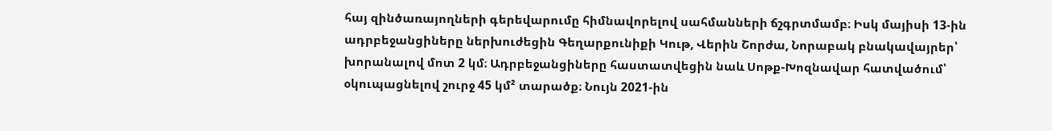հայ զինծառայողների գերեվարումը հիմնավորելով սահմանների ճշգրտմամբ։ Իսկ մայիսի 13-ին ադրբեջանցիները ներխուժեցին Գեղարքունիքի Կութ, Վերին Շորժա, Նորաբակ բնակավայրեր՝ խորանալով մոտ 2 կմ։ Ադրբեջանցիները հաստատվեցին նաև Սոթք-Խոզնավար հատվածում՝ օկուպացնելով շուրջ 45 կմ² տարածք։ Նույն 2021-ին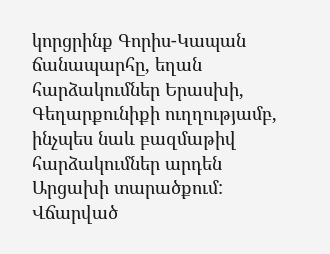կորցրինք Գորիս-Կապան ճանապարհը, եղան հարձակումներ Երասխի, Գեղարքունիքի ուղղությամբ, ինչպես նաև բազմաթիվ հարձակումներ արդեն Արցախի տարածքում:
Վճարված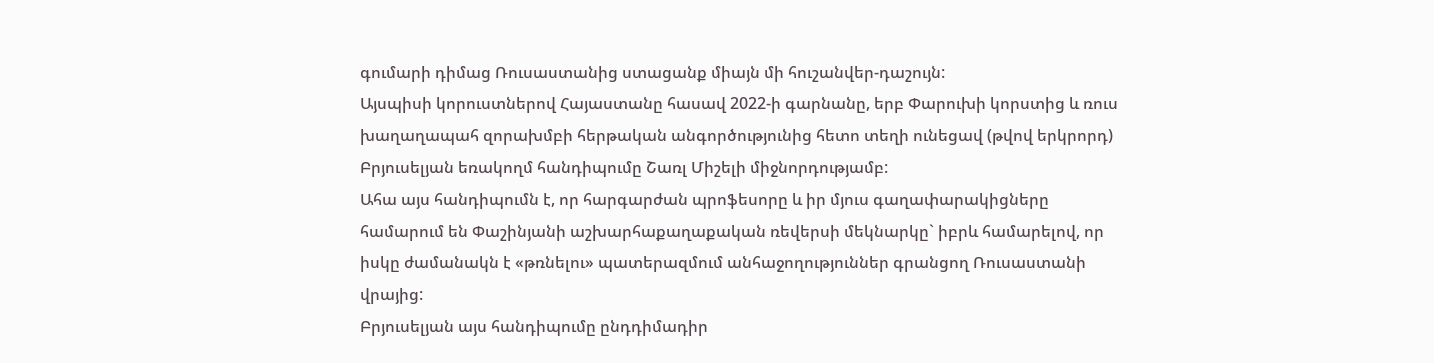գումարի դիմաց Ռուսաստանից ստացանք միայն մի հուշանվեր-դաշույն:
Այսպիսի կորուստներով Հայաստանը հասավ 2022-ի գարնանը, երբ Փարուխի կորստից և ռուս խաղաղապահ զորախմբի հերթական անգործությունից հետո տեղի ունեցավ (թվով երկրորդ) Բրյուսելյան եռակողմ հանդիպումը Շառլ Միշելի միջնորդությամբ:
Ահա այս հանդիպումն է, որ հարգարժան պրոֆեսորը և իր մյուս գաղափարակիցները համարում են Փաշինյանի աշխարհաքաղաքական ռեվերսի մեկնարկը` իբրև համարելով, որ իսկը ժամանակն է «թռնելու» պատերազմում անհաջողություններ գրանցող Ռուսաստանի վրայից:
Բրյուսելյան այս հանդիպումը ընդդիմադիր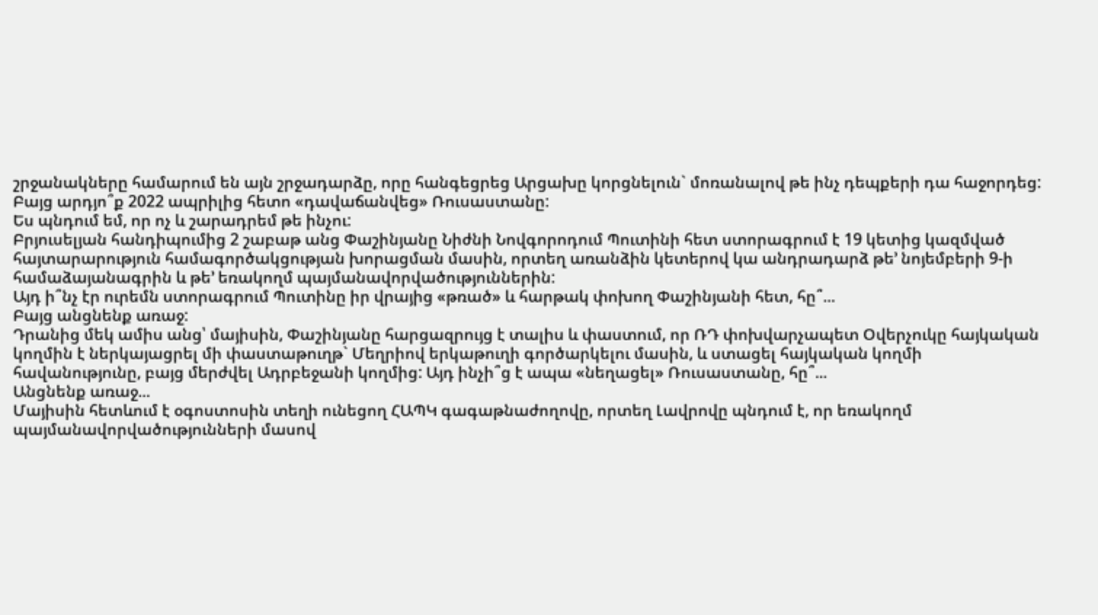շրջանակները համարում են այն շրջադարձը, որը հանգեցրեց Արցախը կորցնելուն` մոռանալով թե ինչ դեպքերի դա հաջորդեց:
Բայց արդյո՞ք 2022 ապրիլից հետո «դավաճանվեց» Ռուսաստանը:
Ես պնդում եմ, որ ոչ և շարադրեմ թե ինչու:
Բրյուսելյան հանդիպումից 2 շաբաթ անց Փաշինյանը Նիժնի Նովգորոդում Պուտինի հետ ստորագրում է 19 կետից կազմված հայտարարություն համագործակցության խորացման մասին, որտեղ առանձին կետերով կա անդրադարձ թե’ նոյեմբերի 9-ի համաձայանագրին և թե’ եռակողմ պայմանավորվածություններին:
Այդ ի՞նչ էր ուրեմն ստորագրում Պուտինը իր վրայից «թռած» և հարթակ փոխող Փաշինյանի հետ, հը՞...
Բայց անցնենք առաջ:
Դրանից մեկ ամիս անց՝ մայիսին, Փաշինյանը հարցազրույց է տալիս և փաստում, որ ՌԴ փոխվարչապետ Օվերչուկը հայկական կողմին է ներկայացրել մի փաստաթուղթ` Մեղրիով երկաթուղի գործարկելու մասին, և ստացել հայկական կողմի հավանությունը, բայց մերժվել Ադրբեջանի կողմից: Այդ ինչի՞ց է ապա «նեղացել» Ռուսաստանը, հը՞...
Անցնենք առաջ...
Մայիսին հետևում է օգոստոսին տեղի ունեցող ՀԱՊԿ գագաթնաժողովը, որտեղ Լավրովը պնդում է, որ եռակողմ պայմանավորվածությունների մասով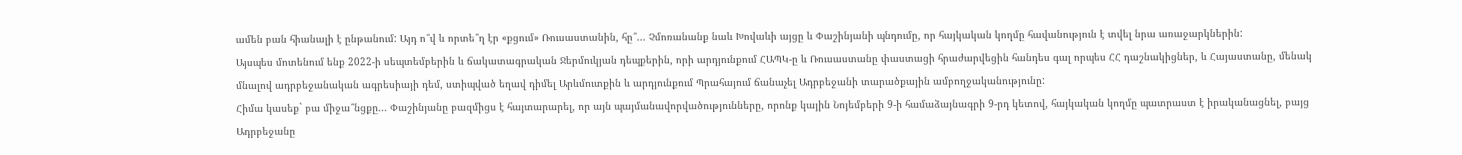ամեն բան հիանալի է ընթանում: Այդ ո՞վ և որտե՞ղ էր «քցում» Ռուսաստանին, հը՞... Չմոռանանք նաև Խովաևի այցը և Փաշինյանի պնդումը, որ հայկական կողմը հավանություն է տվել նրա առաջարկներին:
Այսպես մոտենում ենք 2022-ի սեպտեմբերին և ճակատագրական Ջերմուկյան դեպքերին, որի արդյունքում ՀԱՊԿ-ը և Ռուսաստանը փաստացի հրաժարվեցին հանդես գալ որպես ՀՀ դաշնակիցներ, և Հայաստանը, մենակ մնալով ադրբեջանական ագրեսիայի դեմ, ստիպված եղավ դիմել Արևմուտքին և արդյունքում Պրահայում ճանաչել Ադրբեջանի տարածքային ամբողջականությունը:
Հիմա կասեք` բա միջա՞նցքը... Փաշինյանը բազմիցս է հայտարարել, որ այն պայմանավորվածությունները, որոնք կային Նոյեմբերի 9-ի համաձայնագրի 9-րդ կետով, հայկական կողմը պատրաստ է իրականացնել, բայց Ադրբեջանը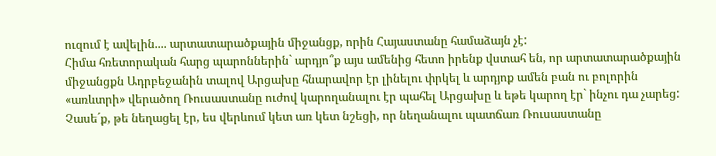ուզում է ավելին.... արտատարածքային միջանցք, որին Հայաստանը համաձայն չէ:
Հիմա հռետորական հարց պարոններին` արդյո՞ք այս ամենից հետո իրենք վստահ են, որ արտատարածքային միջանցքն Ադրբեջանին տալով Արցախը հնարավոր էր լինելու փրկել և արդյոք ամեն բան ու բոլորին «առևտրի» վերածող Ռուսաստանը ուժով կարողանալու էր պահել Արցախը և եթե կարող էր` ինչու դա չարեց: Չասե´ք, թե նեղացել էր, ես վերևում կետ առ կետ նշեցի, որ նեղանալու պատճառ Ռուսաստանը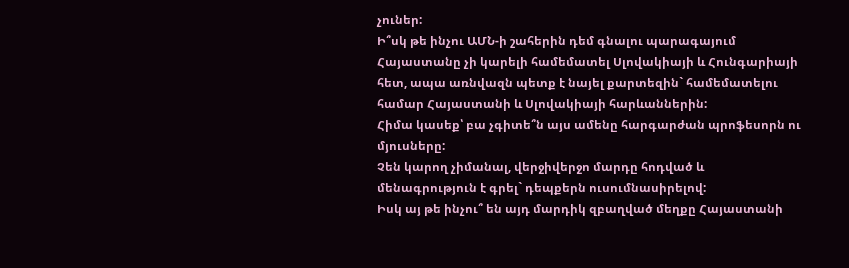չուներ:
Ի՞սկ թե ինչու ԱՄՆ-ի շահերին դեմ գնալու պարագայում Հայաստանը չի կարելի համեմատել Սլովակիայի և Հունգարիայի հետ, ապա առնվազն պետք է նայել քարտեզին` համեմատելու համար Հայաստանի և Սլովակիայի հարևաններին:
Հիմա կասեք՝ բա չգիտե՞ն այս ամենը հարգարժան պրոֆեսորն ու մյուսները:
Չեն կարող չիմանալ, վերջիվերջո մարդը հոդված և մենագրություն է գրել` դեպքերն ուսումնասիրելով:
Իսկ այ թե ինչու՞ են այդ մարդիկ զբաղված մեղքը Հայաստանի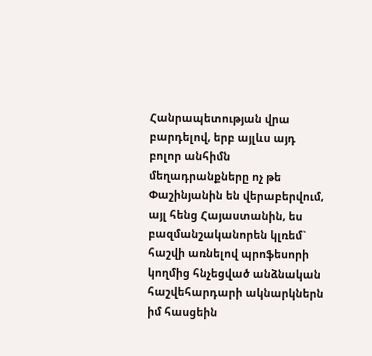Հանրապետության վրա բարդելով, երբ այլևս այդ բոլոր անհիմն մեղադրանքները ոչ թե Փաշինյանին են վերաբերվում, այլ հենց Հայաստանին, ես բազմանշականորեն կլռեմ` հաշվի առնելով պրոֆեսորի կողմից հնչեցված անձնական հաշվեհարդարի ակնարկներն իմ հասցեին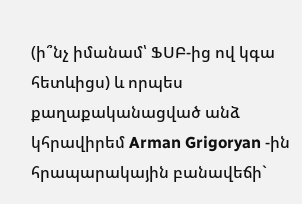(ի՞նչ իմանամ՝ ՖՍԲ-ից ով կգա հետևիցս) և որպես քաղաքականացված անձ կհրավիրեմ Arman Grigoryan -ին հրապարակային բանավեճի`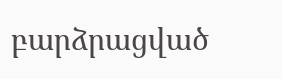բարձրացված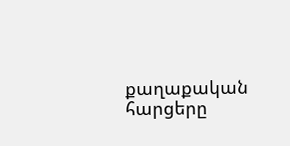քաղաքական հարցերը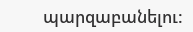պարզաբանելու: